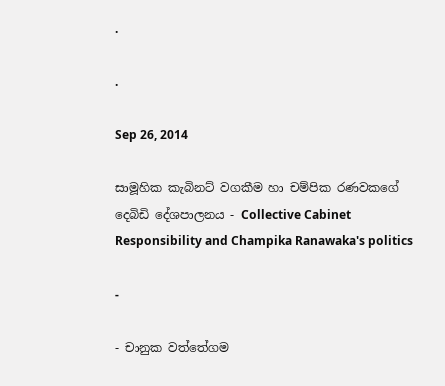.

.

Sep 26, 2014

සාමූහික කැබිනට් වගකීම හා චම්පික රණවකගේ දෙබිඩි දේශපාලනය - Collective Cabinet Responsibility and Champika Ranawaka's politics

-

- චානුක වත්තේගම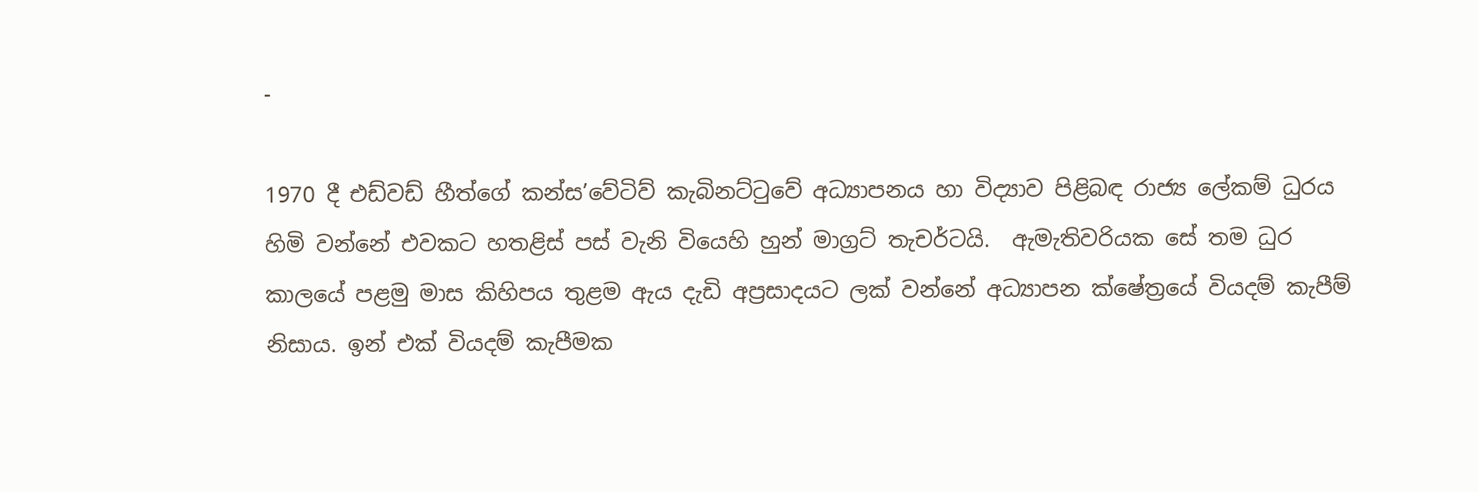-

1970 දී එඩ්වඩ් හීත්ගේ කන්ස’වේටිව් කැබිනට්ටුවේ අධ්‍යාපනය හා විද්‍යාව පිළිබඳ රාජ්‍ය ලේකම් ධුරය හිමි වන්නේ එවකට හතළිස් පස් වැනි වියෙහි හුන් මාග්‍රට් තැචර්ටයි.  ඇමැතිවරියක සේ තම ධුර කාලයේ පළමු මාස කිහිපය තුළම ඇය දැඩි අප්‍රසාදයට ලක් වන්නේ අධ්‍යාපන ක්ෂේත්‍රයේ වියදම් කැපීම් නිසාය. ඉන් එක් වියදම් කැපීමක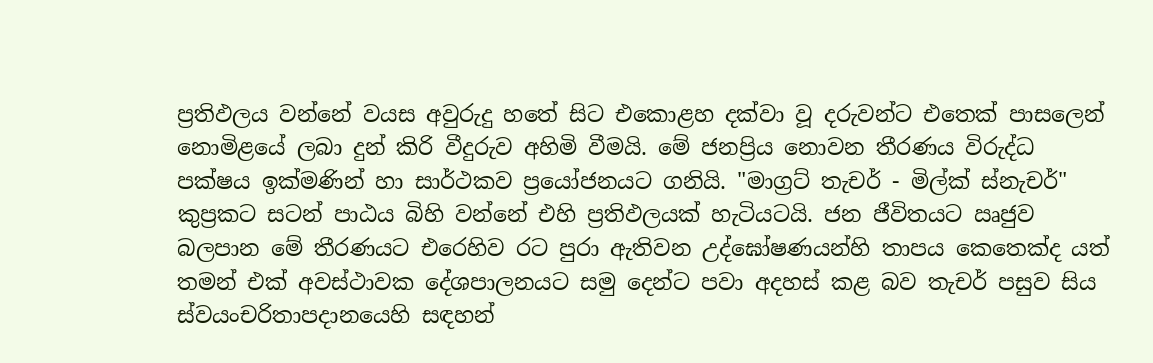ප්‍රතිඵලය වන්නේ වයස අවුරුදු හතේ සිට එකොළහ දක්වා වූ දරුවන්ට එතෙක් පාසලෙන් නොමිළයේ ලබා දුන් කිරි වීදුරුව අහිමි වීමයි. මේ ජනප්‍රිය නොවන තීරණය විරුද්ධ පක්ෂය ඉක්මණින් හා සාර්ථකව ප්‍රයෝජනයට ගනියි. "මාග්‍රට් තැචර් - මිල්ක් ස්නැචර්" කුප්‍රකට සටන් පාඨය බිහි වන්නේ එහි ප්‍රතිඵලයක් හැටියටයි. ජන ජීවිතයට ඍජුව බලපාන මේ තීරණයට එරෙහිව රට පුරා ඇතිවන උද්ඝෝෂණයන්හි තාපය කෙතෙක්ද යත් තමන් එක් අවස්ථාවක දේශපාලනයට සමු දෙන්ට පවා අදහස් කළ බව තැචර් පසුව සිය ස්වයංචරිතාපදානයෙහි සඳහන්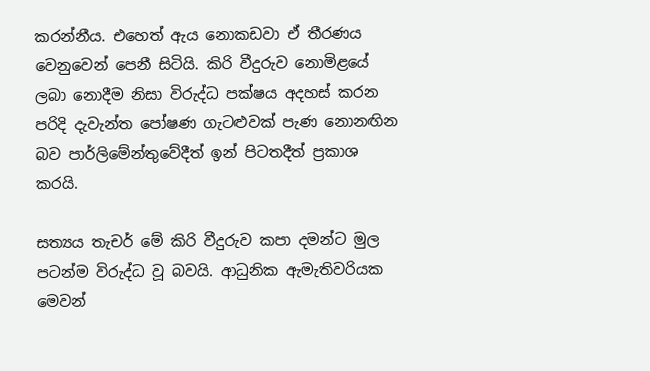කරන්නීය. එහෙත් ඇය නොකඩවා ඒ තීරණය වෙනුවෙන් පෙනී සිටියි. කිරි වීදුරුව නොමිළයේ ලබා නොදීම නිසා විරුද්ධ පක්ෂය අදහස් කරන පරිදි දැවැන්ත පෝෂණ ගැටළුවක් පැණ නොනඟින බව පාර්ලිමේන්තුවේදීත් ඉන් පිටතදීත් ප්‍රකාශ කරයි.

සත්‍යය තැචර් මේ කිරි වීදුරුව කපා දමන්ට මුල පටන්ම විරුද්ධ වූ බවයි. ආධුනික ඇමැතිවරියක මෙවන්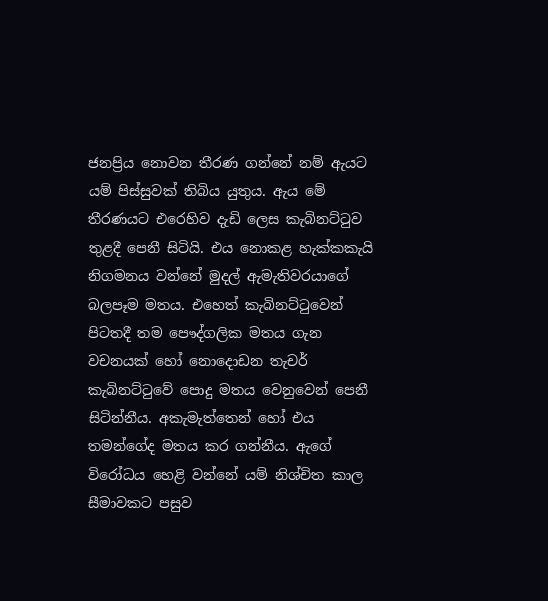ජනප්‍රිය නොවන තීරණ ගන්නේ නම් ඇයට යම් පිස්සුවක් තිබිය යුතුය. ඇය මේ තීරණයට එරෙහිව දැඩි ලෙස කැබිනට්ටුව තුළදී පෙනී සිටියි. එය නොකළ හැක්කකැයි නිගමනය වන්නේ මුදල් ඇමැතිවරයාගේ බලපෑම මතය. එහෙත් කැබිනට්ටුවෙන් පිටතදී තම පෞද්ගලික මතය ගැන වචනයක් හෝ නොදොඩන තැචර් කැබිනට්ටුවේ පොදු මතය වෙනුවෙන් පෙනී සිටින්නීය. අකැමැත්තෙන් හෝ එය තමන්ගේද මතය කර ගන්නීය. ඇගේ විරෝධය හෙළි වන්නේ යම් නිශ්චිත කාල සීමාවකට පසුව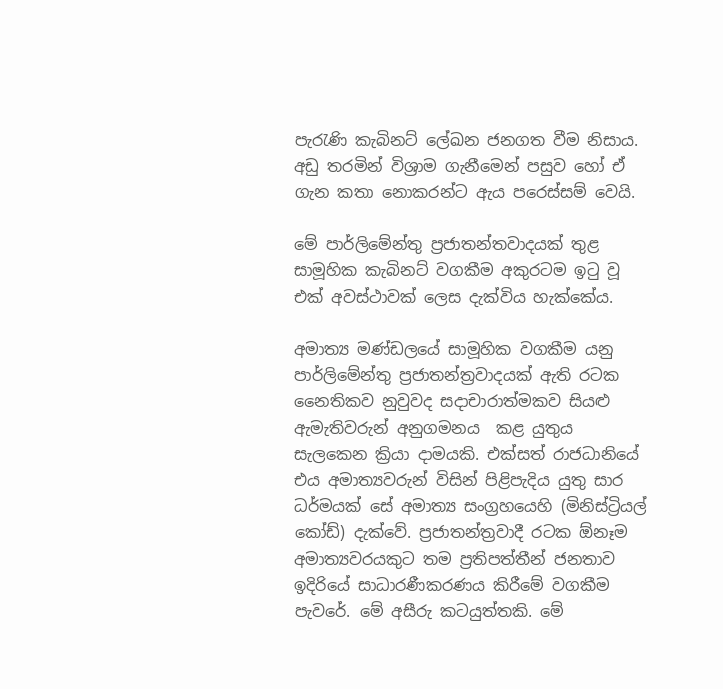පැරැණි කැබිනට් ලේඛන ජනගත වීම නිසාය. අඩු තරමින් විශ්‍රාම ගැනීමෙන් පසුව හෝ ඒ ගැන කතා නොකරන්ට ඇය පරෙස්සම් වෙයි.

මේ පාර්ලිමේන්තු ප්‍රජාතන්තවාදයක් තුළ සාමූහික කැබිනට් වගකීම අකුරටම ඉටු වූ එක් අවස්ථාවක් ලෙස දැක්විය හැක්කේය.

අමාත්‍ය මණ්ඩලයේ සාමූහික වගකීම යනු පාර්ලිමේන්තු ප්‍රජාතන්ත්‍රවාදයක් ඇති රටක නෛතිකව නුවුවද සදාචාරාත්මකව සියළු ඇමැතිවරුන් අනුගමනය  කළ යුතුය සැලකෙන ක්‍රියා දාමයකි. එක්සත් රාජධානියේ එය අමාත්‍යවරුන් විසින් පිළිපැදිය යුතු සාර ධර්මයක් සේ අමාත්‍ය සංග්‍රහයෙහි (මිනිස්ට්‍රියල් කෝඩ්) දැක්වේ. ප්‍රජාතන්ත්‍රවාදී රටක ඕනෑම අමාත්‍යවරයකුට තම ප්‍රතිපත්තීන් ජනතාව ඉදිරියේ සාධාරණීකරණය කිරීමේ වගකීම පැවරේ. මේ අසීරු කටයුත්තකි. මේ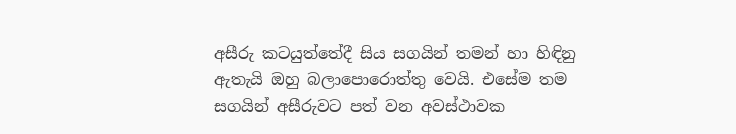අසීරු කටයුත්තේදී සිය සගයින් තමන් හා හිඳිනු ඇතැයි ඔහු බලාපොරොත්තු වෙයි. එසේම තම සගයින් අසීරුවට පත් වන අවස්ථාවක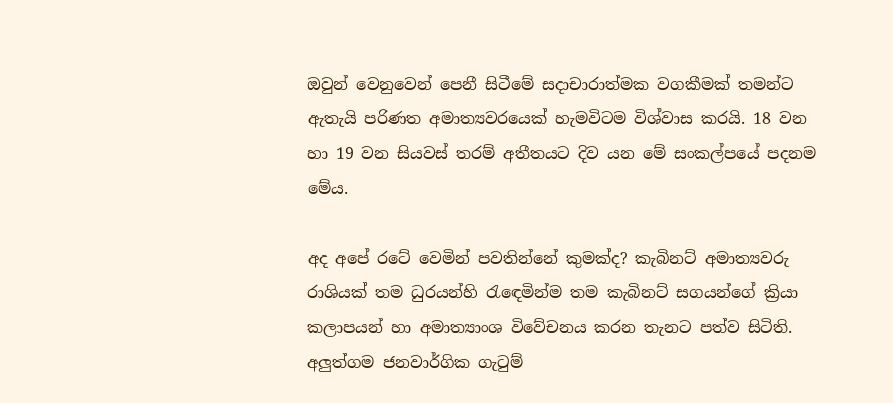ඔවුන් වෙනුවෙන් පෙනී සිටීමේ සදාචාරාත්මක වගකීමක් තමන්ට ඇතැයි පරිණත අමාත්‍යවරයෙක් හැමවිටම විශ්වාස කරයි. 18 වන හා 19 වන සියවස් තරම් අතීතයට දිව යන මේ සංකල්පයේ පදනම මේය.

අද අපේ රටේ වෙමින් පවතින්නේ කුමක්ද? කැබිනට් අමාත්‍යවරු රාශියක් තම ධුරයන්හි රැඳෙමින්ම තම කැබිනට් සගයන්ගේ ක්‍රියා කලාපයන් හා අමාත්‍යාංශ විවේචනය කරන තැනට පත්ව සිටිති. අලුත්ගම ජනවාර්ගික ගැටුම්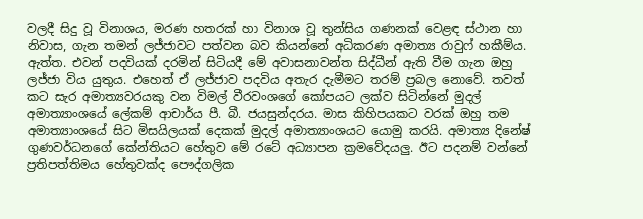වලදී සිදු වූ විනාශය, මරණ හතරක් හා විනාශ වූ තුන්සිය ගණනක් වෙළඳ ස්ථාන හා නිවාස, ගැන තමන් ලජ්ජාවට පත්වන බව කියන්නේ අධිකරණ අමාත්‍ය රාවුෆ් හකීම්ය. ඇත්ත. එවන් පදවියක් දරමින් සිටියදී මේ අවාසනාවන්ත සිද්ධීන් ඇති වීම ගැන ඔහු ලජ්ජා විය යුතුය. එහෙත් ඒ ලජ්ජාව පදවිය අතැර දැමීමට තරම් ප්‍රබල නොවේ. තවත් කට සැර අමාත්‍යවරයකු වන විමල් වීරවංශගේ කෝපයට ලක්ව සිටින්නේ මුදල් අමාත්‍යාංශයේ ලේකම් ආචාර්ය පී. බී. ජයසුන්දරය. මාස කිහිපයකට වරක් ඔහු තම අමාත්‍යාංශයේ සිට මිසයිලයක් දෙකක් මුදල් අමාත්‍යාංශයට යොමු කරයි. අමාත්‍ය දිනේෂ් ගුණවර්ධනගේ කේන්තියට හේතුව මේ රටේ අධ්‍යාපන ක්‍රමවේදයලු. ඊට පදනම් වන්නේ ප්‍රතිපත්තිමය හේතුවක්ද පෞද්ගලික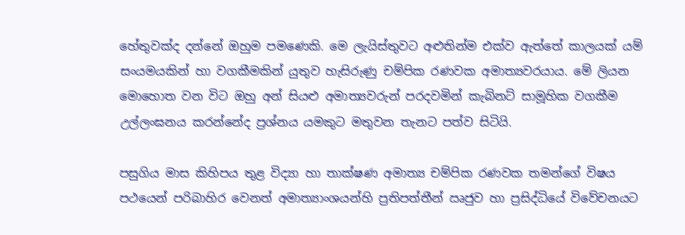හේතුවක්ද දන්නේ ඔහුම පමණෙකි. මෙ ලැයිස්තුවට අළුතින්ම එක්ව ඇත්තේ කාලයක් යම් සංයමයකින් හා වගකීමකින් යුතුව හැසිරුණු චම්පික රණවක අමාත්‍යවරයාය. මේ ලියන මොහොත වන විට ඔහු අන් සියළු අමාත්‍යවරුන් පරදවමින් කැබිනට් සාමූහික වගකීම උල්ලංඝනය කරන්නේද ප්‍රශ්නය යමකුට මතුවන තැනට පත්ව සිටියි.

පසුගිය මාස කිහිපය තුළ විද්‍යා හා තාක්ෂණ අමාත්‍ය චම්පික රණවක තමන්ගේ විෂය පථයෙන් පරිබාහිර වෙනත් අමාත්‍යාංශයන්හි ප්‍රතිපත්තීන් ඍජුව හා ප්‍රසිද්ධියේ විවේචනයට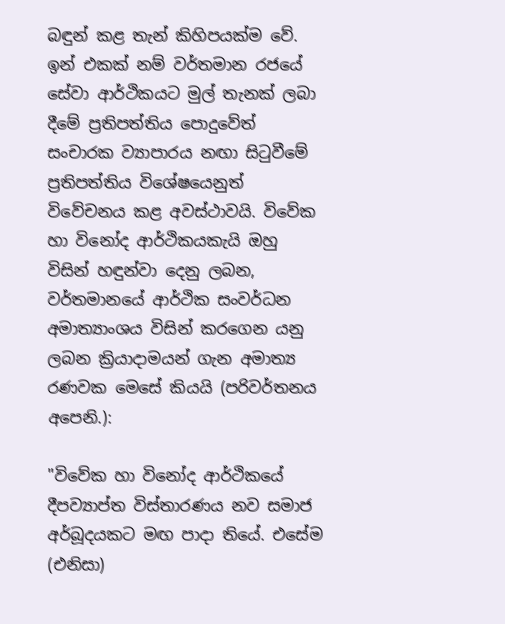බඳුන් කළ තැන් කිහිපයක්ම වේ. ඉන් එකක් නම් වර්තමාන රජයේ සේවා ආර්ථිකයට මුල් තැනක් ලබා දීමේ ප්‍රතිපත්තිය පොදුවේත් සංචාරක ව්‍යාපාරය නඟා සිටුවීමේ ප්‍රතිපත්තිය විශේෂයෙනුත් විවේචනය කළ අවස්ථාවයි. විවේක හා විනෝද ආර්ථිකයකැයි ඔහු විසින් හඳුන්වා දෙනු ලබන, වර්තමානයේ ආර්ථික සංවර්ධන අමාත්‍යාංශය විසින් කරගෙන යනු ලබන ක්‍රියාදාමයන් ගැන අමාත්‍ය රණවක මෙසේ කියයි (පරිවර්තනය අපෙනි.):

"විවේක හා විනෝද ආර්ථිකයේ දීපව්‍යාප්ත විස්තාරණය නව සමාජ අර්බූදයකට මඟ පාදා තියේ. එසේම (එනිසා)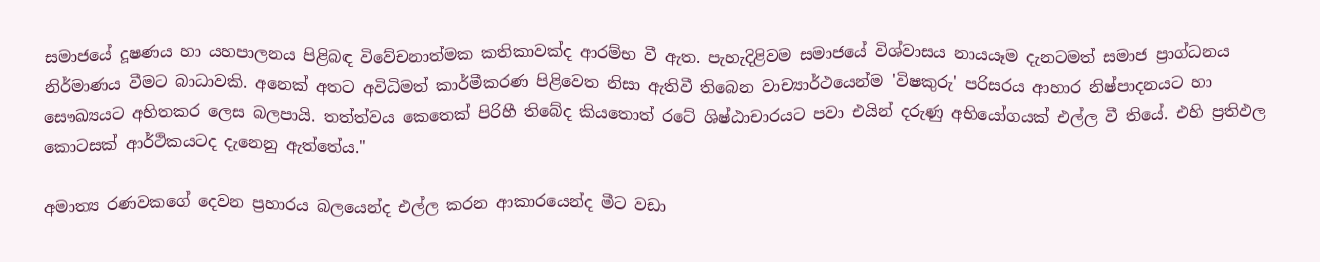සමාජයේ දූෂණය හා යහපාලනය පිළිබඳ විවේචනාත්මක කතිකාවක්ද ආරම්භ වී ඇත. පැහැදිළිවම සමාජයේ විශ්වාසය නායයෑම දැනටමත් සමාජ ප්‍රාග්ධනය නිර්මාණය වීමට බාධාවකි. අනෙක් අතට අවිධිමත් කාර්මීකරණ පිළිවෙත නිසා ඇතිවී තිබෙන වාච්‍යාර්ථයෙන්ම 'විෂකුරු' පරිසරය ආහාර නිෂ්පාදනයට හා සෞඛ්‍යයට අහිතකර ලෙස බලපායි. තත්ත්වය කෙතෙක් පිරිහී තිබේද කියතොත් රටේ ශිෂ්ඨාචාරයට පවා එයින් දරුණු අභියෝගයක් එල්ල වී තියේ. එහි ප්‍රතිඵල කොටසක් ආර්ථිකයටද දැනෙනු ඇත්තේය."

අමාත්‍ය රණවකගේ දෙවන ප්‍රහාරය බලයෙන්ද එල්ල කරන ආකාරයෙන්ද මීට වඩා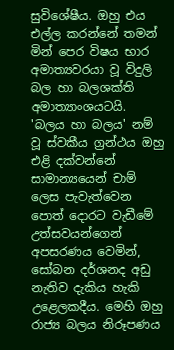සුවිශේෂීය. ඔහු එය එල්ල කරන්නේ තමන් මින් පෙර විෂය භාර අමාත්‍යවරයා වූ විදුලි බල හා බලශක්ති අමාත්‍යාංශයටයි. 'බලය හා බලය' නම් වූ ස්වකීය ග්‍රන්ථය ඔහු එළි දක්වන්නේ සාමාන්‍යයෙන් චාම් ලෙස පැවැත්වෙන පොත් දොරට වැඩීමේ උත්සවයන්ගෙන් අපසරණය වෙමින්, සෝබන දර්ශනද අඩු නැතිව දැකිය හැකි උළෙලකදීය. මෙහි ඔහු රාජ්‍ය බලය නිරූපණය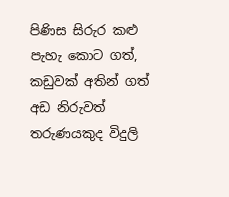පිණිස සිරුර කළු පැහැ කොට ගත්, කඩුවක් අතින් ගත් අඩ නිරුවත් තරුණයකුද විදුලි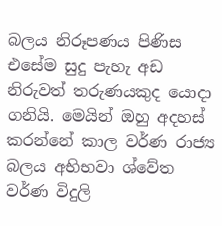බලය නිරූපණය පිණිස එසේම සුදු පැහැ අඩ නිරුවත් තරුණයකුද යොදා ගනියි. මෙයින් ඔහු අදහස් කරන්නේ කාල වර්ණ රාජ්‍ය බලය අභිභවා ශ්වේත වර්ණ විදුලි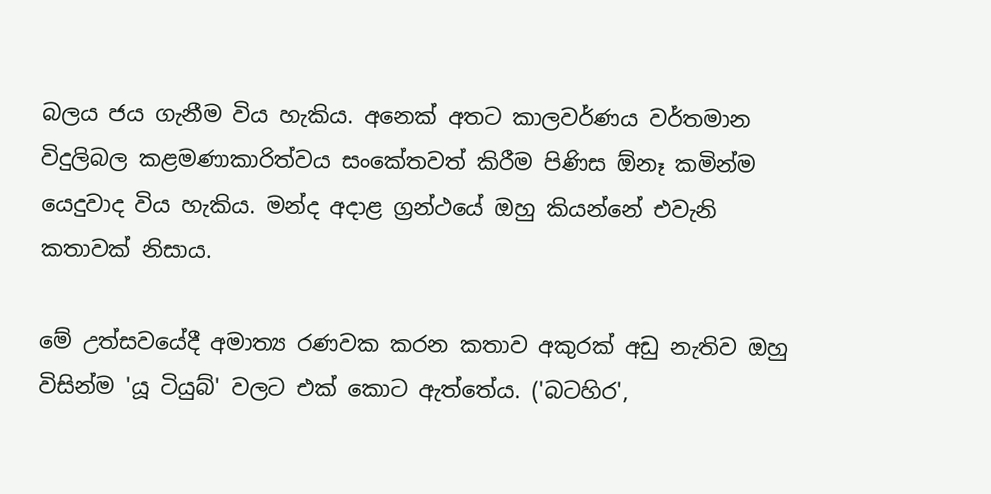බලය ජය ගැනීම විය හැකිය. අනෙක් අතට කාලවර්ණය වර්තමාන විදුලිබල කළමණාකාරිත්වය සංකේතවත් කිරීම පිණිස ඕනෑ කමින්ම යෙදුවාද විය හැකිය. මන්ද අදාළ ග්‍රන්ථයේ ඔහු කියන්නේ එවැනි කතාවක් නිසාය.

මේ උත්සවයේදී අමාත්‍ය රණවක කරන කතාව අකුරක් අඩු නැතිව ඔහු විසින්ම 'යූ ටියුබ්' වලට එක් කොට ඇත්තේය. ('බටහිර',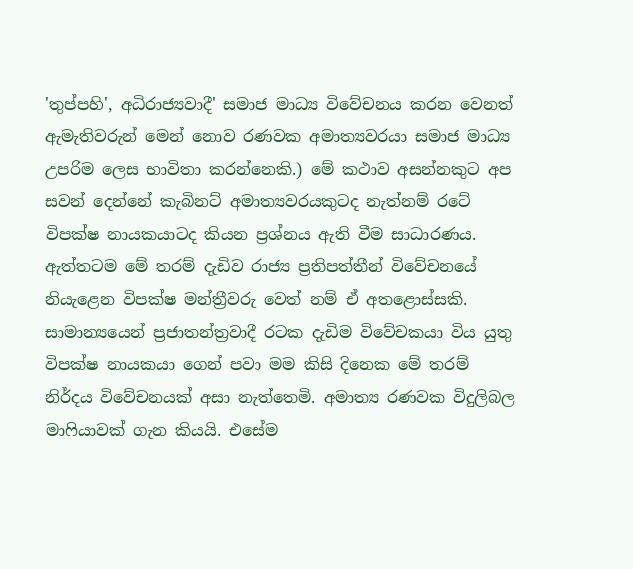'තුප්පහි', අධිරාජ්‍යවාදී' සමාජ මාධ්‍ය විවේචනය කරන වෙනත් ඇමැතිවරුන් මෙන් නොව රණවක අමාත්‍යවරයා සමාජ මාධ්‍ය උපරිම ලෙස භාවිතා කරන්නෙකි.) මේ කථාව අසන්නකුට අප සවන් දෙන්නේ කැබිනට් අමාත්‍යවරයකුටද නැත්නම් රටේ විපක්ෂ නායකයාටද කියන ප්‍රශ්නය ඇති වීම සාධාරණය. ඇත්තටම මේ තරම් දැඩිව රාජ්‍ය ප්‍රතිපත්තීන් විවේචනයේ නියැළෙන විපක්ෂ මන්ත්‍රීවරු වෙත් නම් ඒ අතළොස්සකි. සාමාන්‍යයෙන් ප්‍රජාතන්ත්‍රවාදී රටක දැඩිම විවේචකයා විය යුතු විපක්ෂ නායකයා ගෙන් පවා මම කිසි දිනෙක මේ තරම් නිර්දය විවේචනයක් අසා නැත්තෙමි. අමාත්‍ය රණවක විදුලිබල මාෆියාවක් ගැන කියයි. එසේම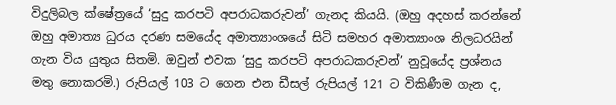විදුලිබල ක්ෂේත්‍රයේ ‘සුදු කරපටි අපරාධකරුවන්’ ගැනද කියයි. (ඔහු අදහස් කරන්නේ ඔහු අමාත්‍ය ධුරය දරණ සමයේද අමාත්‍යාංශයේ සිටි සමහර අමාත්‍යාංශ නිලධරයින් ගැන විය යුතුය සිතමි. ඔවුන් එවක ‘සුදු කරපටි අපරාධකරුවන්’ නුවූයේද ප්‍රශ්නය මතු නොකරමි.) රුපියල් 103 ට ගෙන එන ඩීසල් රුපියල් 121 ට විකිණීම ගැන ද,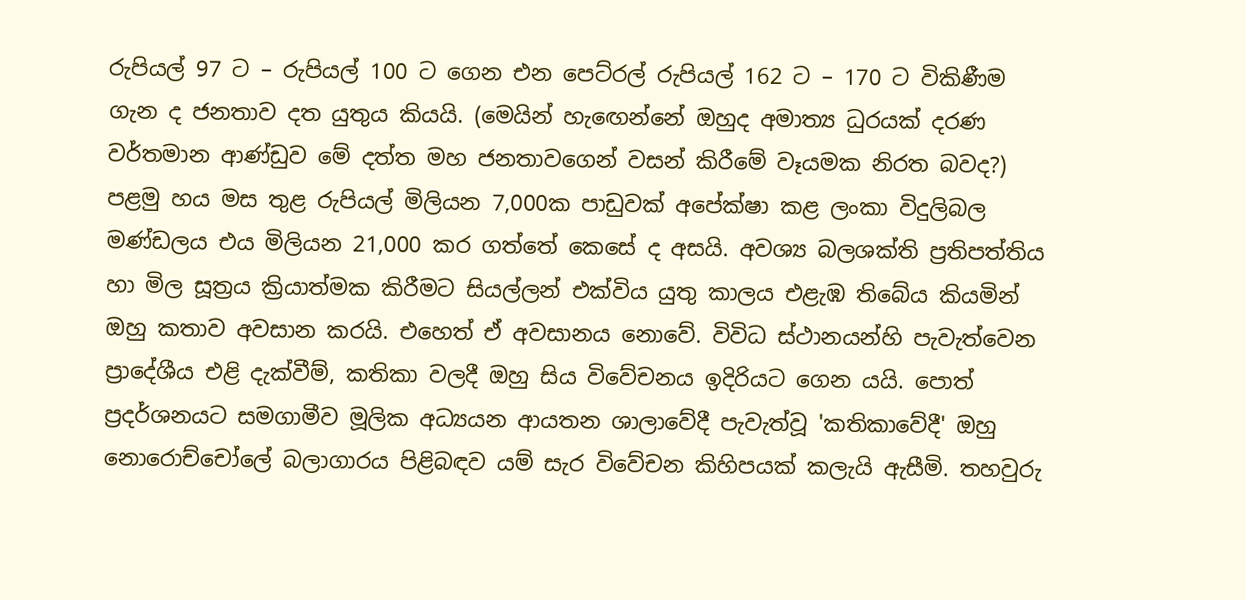රුපියල් 97 ට – රුපියල් 100 ට ගෙන එන පෙට්රල් රුපියල් 162 ට – 170 ට විකිණීම ගැන ද ජනතාව දත යුතුය කියයි. (මෙයින් හැඟෙන්නේ ඔහුද අමාත්‍ය ධුරයක් දරණ වර්තමාන ආණ්ඩුව මේ දත්ත මහ ජනතාවගෙන් වසන් කිරීමේ වෑයමක නිරත බවද?) පළමු හය මස තුළ රුපියල් මිලියන 7,000ක පාඩුවක් අපේක්ෂා කළ ලංකා විදුලිබල මණ්ඩලය එය මිලියන 21,000 කර ගත්තේ කෙසේ ද අසයි. අවශ්‍ය බලශක්ති ප්‍රතිපත්තිය හා මිල සූත්‍රය ක්‍රියාත්මක කිරීමට සියල්ලන් එක්විය යුතු කාලය එළැඹ තිබේය කියමින් ඔහු කතාව අවසාන කරයි. එහෙත් ඒ අවසානය නොවේ. විවිධ ස්ථානයන්හි පැවැත්වෙන ප්‍රාදේශීය එළි දැක්වීම්, කතිකා වලදී ඔහු සිය විවේචනය ඉදිරියට ගෙන යයි. පොත් ප්‍රදර්ශනයට සමගාමීව මූලික අධ්‍යයන ආයතන ශාලාවේදී පැවැත්වූ 'කතිකාවේදී' ඔහු නොරොච්චෝලේ බලාගාරය පිළිබඳව යම් සැර විවේචන කිහිපයක් කලැයි ඇසීමි. තහවුරු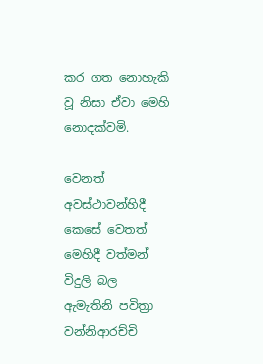කර ගත නොහැකි වූ නිසා ඒවා මෙහි නොදක්වමි.

වෙනත් අවස්ථාවන්හිදී කෙසේ වෙතත් මෙහිදී වත්මන් විදුලි බල ඇමැතිනි පවිත්‍රා වන්නිආරච්චි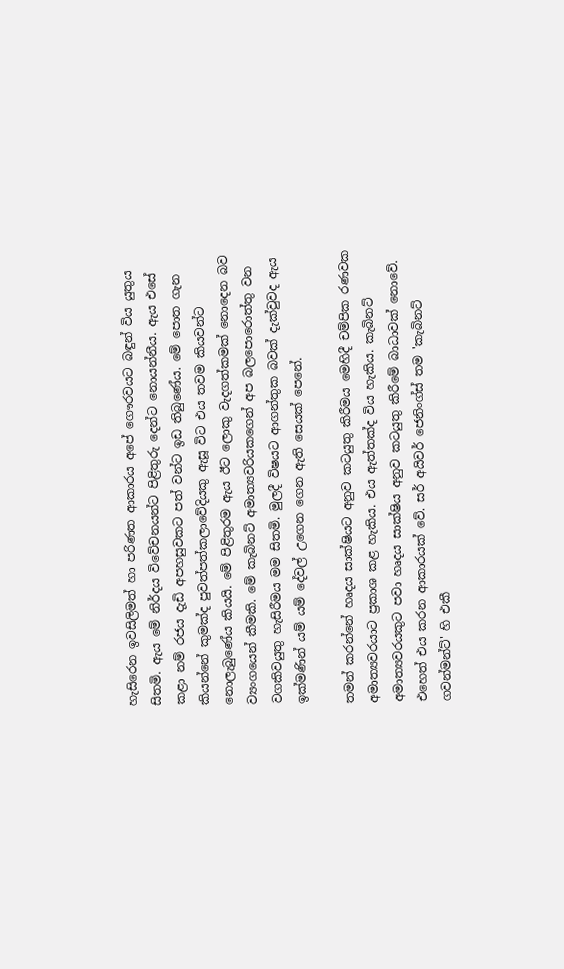හැසිරෙන ඉවසිලිමත් හා පරිණත ආකාරය අපේ ගෞරවයට බඳුන් විය යුතුය සිතමි. ඇය මේ නිර්දය විවේචනයන්ට පිළිතුරු දෙන්ට නොයන්නීය. ඇය එසේ කළා නම් රජය දැඩි අපහසුවකට පත් වන්ට ඉඩ තිබුණේය. මේ පොත ගැන කියන්නේ කුමක්ද පුවත්පත්කලාවේදියකු ඇසූ විට එය තවම කියවන්ට නොලැබුණේය කියයි. මේ පිළිතුරම ඇය ඊට ලොකු වැදගත්කමක් නොදෙන බව ව්‍යංගයෙන් කීමකි. මේ කැබිනට් අමාත්‍යවරියකගෙන් අප බලපොරොත්තු වන වගකිවයුතු හැසිරීමය මම සිතමි. මුලදී විෂයට ආගන්තුක බවක් දැක්වුවද ඇය ඉක්මණින් යම් යම් දේවල් උගෙන ගෙන ඇති සෙයක් පෙනේ.

තමන් කරන්නේ හෘදය සාක්ෂියට අනුව කටයුතු කිරීමය මෙහිදී චම්පික රණවක අමාත්‍යවරයාට ප්‍රකාශ කළ හැකිය. එය ඇත්තක්ද විය හැකිය. කැබිනට් අමාත්‍යවරයකුට පවා හෘදය සාක්ෂිය අනුව කටයුතු කිරීමේ බාධාවක් නොවේ. එහෙත් එය කරන ආකාරයක් වේ. සර් අයිවර් ජෙනිංග්ස් තම 'කැබිනට් ගවන්මන්ට්' හි එකී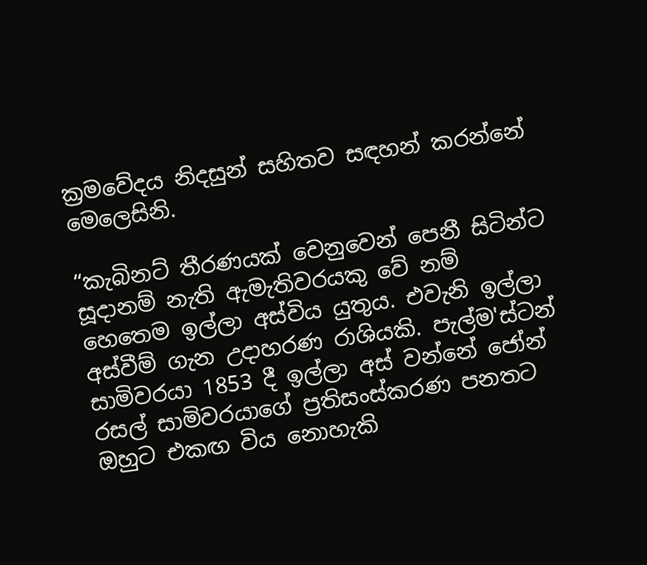ක්‍රමවේදය නිදසුන් සහිතව සඳහන් කරන්නේ මෙලෙසිනි.

“කැබිනට් තීරණයක් වෙනුවෙන් පෙනී සිටින්ට සූදානම් නැති ඇමැතිවරයකු වේ නම් හෙතෙම ඉල්ලා අස්විය යුතුය. එවැනි ඉල්ලා අස්වීම් ගැන උදාහරණ රාශියකි. පැල්ම'ස්ටන් සාමිවරයා 1853 දී ඉල්ලා අස් වන්නේ ජෝන් රසල් සාමිවරයාගේ ප්‍රතිසංස්කරණ පනතට ඔහුට එකඟ විය නොහැකි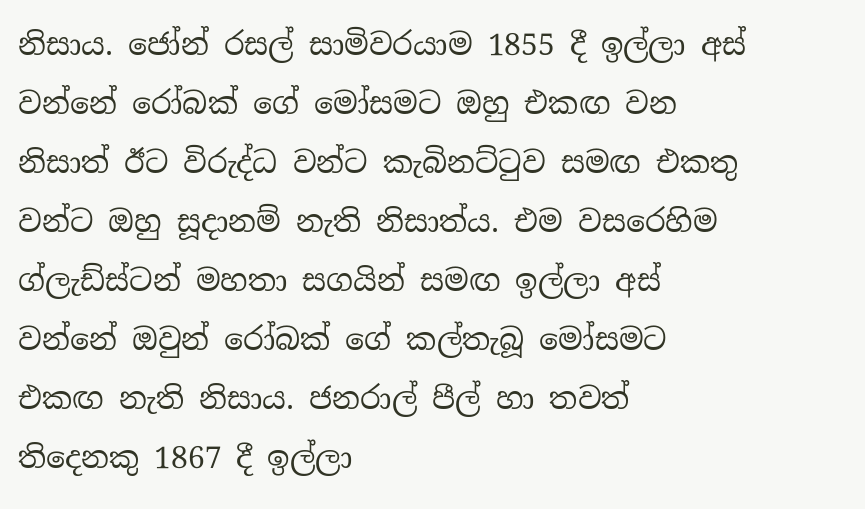නිසාය. ජෝන් රසල් සාමිවරයාම 1855 දී ඉල්ලා අස් වන්නේ රෝබක් ගේ මෝසමට ඔහු එකඟ වන නිසාත් ඊට විරුද්ධ වන්ට කැබිනට්ටුව සමඟ එකතු වන්ට ඔහු සූදානම් නැති නිසාත්ය. එම වසරෙහිම ග්ලැඩ්ස්ටන් මහතා සගයින් සමඟ ඉල්ලා අස් වන්නේ ඔවුන් රෝබක් ගේ කල්තැබූ මෝසමට එකඟ නැති නිසාය. ජනරාල් පීල් හා තවත් තිදෙනකු 1867 දී ඉල්ලා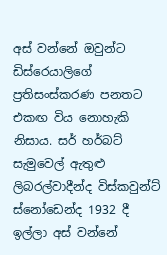අස් වන්නේ ඔවුන්ට ඩිස්රෙයාලිගේ ප්‍රතිසංස්කරණ පනතට එකඟ විය නොහැකි නිසාය. සර් හර්බට් සැමුවෙල් ඇතුළු ලිබරල්වාදීන්ද විස්කවුන්ට් ස්නෝඩෙන්ද 1932 දී ඉල්ලා අස් වන්නේ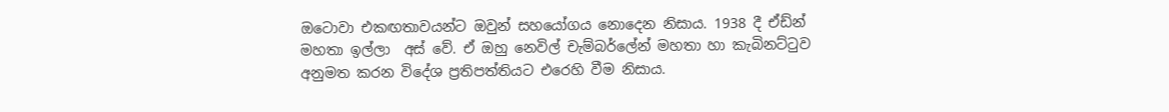ඔටොවා එකඟතාවයන්ට ඔවුන් සහයෝගය නොදෙන නිසාය. 1938 දී ඒඩ්න් මහතා ඉල්ලා  අස් වේ. ඒ ඔහු නෙවිල් චැම්බර්ලේන් මහතා හා කැබිනට්ටුව අනුමත කරන විදේශ ප්‍රතිපත්තියට එරෙහි වීම නිසාය.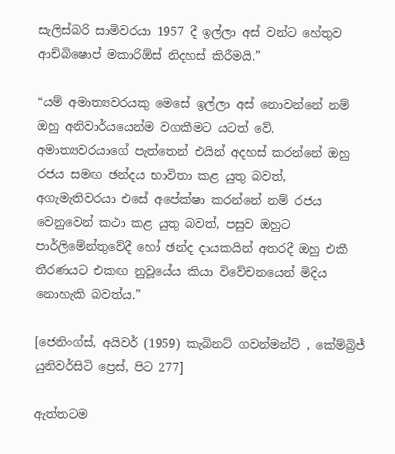සැලිස්බරි සාමිවරයා 1957 දී ඉල්ලා අස් වන්ට හේතුව ආච්බිෂොප් මකාරිඕස් නිදහස් කිරීමයි.”

“යම් අමාත්‍යවරයකු මෙසේ ඉල්ලා අස් නොවන්නේ නම් ඔහු අනිවාර්යයෙන්ම වගකීමට යටත් වේ. අමාත්‍යවරයාගේ පැත්තෙන් එයින් අදහස් කරන්නේ ඔහු රජය සමඟ ඡන්දය භාවිතා කළ යුතු බවත්, අගැමැතිවරයා එසේ අපේක්ෂා කරන්නේ නම් රජය වෙනුවෙන් කථා කළ යුතු බවත්, පසුව ඔහුට පාර්ලිමේන්තුවේදී හෝ ඡන්ද දායකයින් අතරදී ඔහු එකී තීරණයට එකඟ නුවූයේය කියා විවේචනයෙන් මිදිය නොහැකි බවත්ය.”

[ජෙනිංග්ස්, අයිවර් (1959) කැබිනට් ගවන්මන්ට් , කේම්බ්‍රිජ් යුනිවර්සිටි ප්‍රෙස්, පිට 277]

ඇත්තටම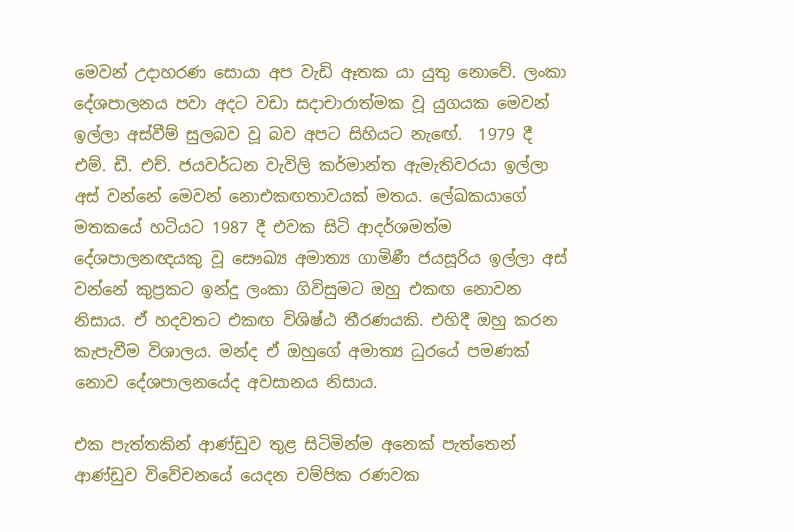මෙවන් උදාහරණ සොයා අප වැඩි ඈතක යා යුතු නොවේ. ලංකා දේශපාලනය පවා අදට වඩා සදාචාරාත්මක වූ යුගයක මෙවන් ඉල්ලා අස්වීම් සුලබව වූ බව අපට සිහියට නැඟේ.  1979 දී එම්. ඩී. එච්. ජයවර්ධන වැවිලි කර්මාන්ත ඇමැතිවරයා ඉල්ලා අස් වන්නේ මෙවන් නොඑකඟතාවයක් මතය. ලේඛකයාගේ මතකයේ හටියට 1987 දී එවක සිටි ආදර්ශමත්ම දේශපාලනඥයකු වූ සෞඛ්‍ය අමාත්‍ය ගාමිණී ජයසූරිය ඉල්ලා අස් වන්නේ කුප්‍රකට ඉන්දු ලංකා ගිවිසුමට ඔහු එකඟ නොවන නිසාය. ඒ හදවතට එකඟ විශිෂ්ඨ තීරණයකි. එහිදී ඔහු කරන කැපැවීම විශාලය. මන්ද ඒ ඔහුගේ අමාත්‍ය ධුරයේ පමණක් නොව දේශපාලනයේද අවසානය නිසාය.

එක පැත්තකින් ආණ්ඩුව තුළ සිටිමින්ම අනෙක් පැත්තෙන් ආණ්ඩුව විවේචනයේ යෙදන චම්පික රණවක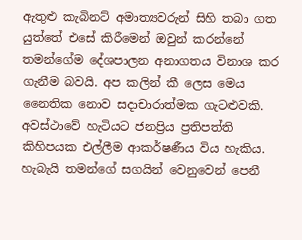ඇතුළු කැබිනට් අමාත්‍යවරුන් සිහි තබා ගත යුත්තේ එසේ කිරීමෙන් ඔවුන් කරන්නේ තමන්ගේම දේශපාලන අනාගතය විනාශ කර ගැනීම බවයි. අප කලින් කී ලෙස මෙය නෛතික නොව සදාචාරාත්මක ගැටළුවකි. අවස්ථාවේ හැටියට ජනප්‍රිය ප්‍රතිපත්ති කිහිපයක එල්ලීම ආකර්ෂණීය විය හැකිය. හැබැයි තමන්ගේ සගයින් වෙනුවෙන් පෙනී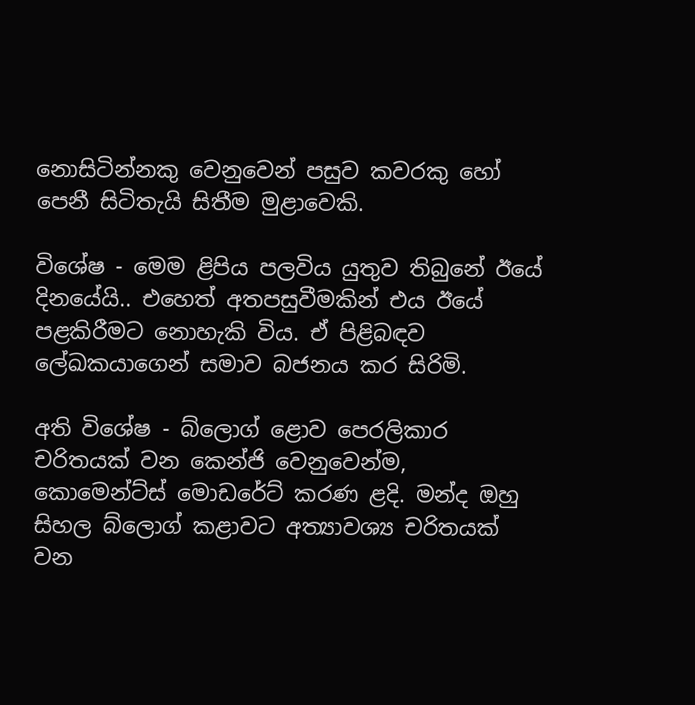නොසිටින්නකු වෙනුවෙන් පසුව කවරකු හෝ පෙනී සිටිතැයි සිතීම මුළාවෙකි.

විශේෂ - මෙම ළිපිය පලවිය යුතුව තිබුනේ ඊයේ දිනයේයි.. එහෙත් අතපසුවීමකින් එය ඊයේ පළකිරීමට නොහැකි විය. ඒ පිළිබඳව ලේඛකයාගෙන් සමාව බජනය කර සිරිමි.

අති විශේෂ - බ්ලොග් ළොව පෙරලිකාර චරිතයක් වන කෙන්ජි වෙනුවෙන්ම, කොමෙන්ට්ස් මොඩරේට් කරණ ළදි. මන්ද ඔහු සිහල බ්ලොග් කළාවට අත්‍යාවශ්‍ය චරිතයක් වන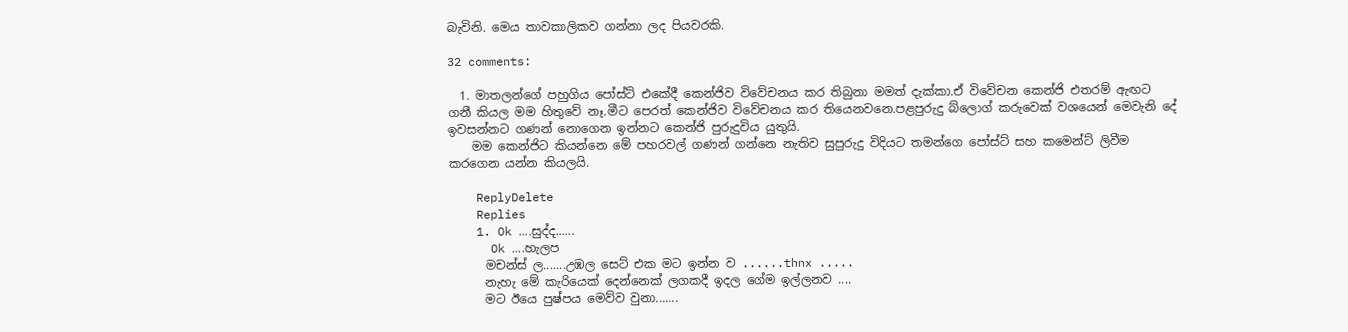බැවිනි. මෙය තාවකාලිකව ගන්නා ලද පියවරකි.

32 comments:

  1. මාතලන්ගේ පහුගිය පෝස්ට් එකේදී කෙන්ජිව විවේචනය කර තිබුනා මමත් දැක්කා.ඒ විවේචන කෙන්ජි එතරම් ඇඟට ගනී කියල මම හිතුවේ නෑ.මීට පෙරත් කෙන්ජිව විවේචනය කර තියෙනවනෙ.පළපුරුදු බ්ලොග් කරුවෙක් වශයෙන් මෙවැනි දේ ඉවසන්නට ගණන් නොගෙන ඉන්නට කෙන්ජි පුරුදුවිය යුතුයි.
    මම කෙන්ජිට කියන්නෙ මේ පහරවල් ගණන් ගන්නෙ නැතිව සුපුරුදු විදියට තමන්ගෙ පෝස්ට් සහ කමෙන්ට් ලිවීම කරගෙන යන්න කියලයි.

    ReplyDelete
    Replies
    1. Ok ....සුද්ද......
      Ok ....හැලප
      මචන්ස් ල.......උඹල සෙට් එක මට ඉන්න ව ......thnx .....
      නැහැ මේ කැරියෙක් දෙන්නෙක් ලගකදී ඉදල ගේම ඉල්ලනව ....
      මට ඊයෙ පුෂ්පය මෙව්ව වුනා.......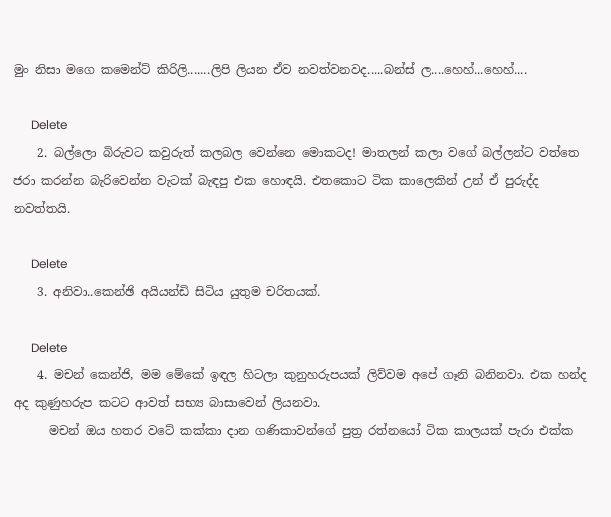මුං නිසා මගෙ කමෙන්ට් කිරිලි.......ලිපි ලියන ඒව නවත්වනවද.....බන්ස් ල....හෙහ්...හෙහ්....

      Delete
    2. බල්ලො බිරුවට කවුරුත් කලබල වෙන්නෙ මොකටද! මාතලන් කලා වගේ බල්ලන්ට වත්තෙ ජරා කරන්න බැරිවෙන්න වැටක් බැඳපු එක හොඳයි. එතකොට ටික කාලෙකින් උන් ඒ පුරුද්ද නවත්තයි.

      Delete
    3. අනිවා..කෙන්ඡි අයියන්ඩි සිටිය යුතුම චරිතයක්.

      Delete
    4. මචන් කෙන්ජි, මම මේකේ ඉඳල හිටලා කුනුහරුපයක් ලිව්වම අපේ ගෑනි බනිනවා. එක හන්ද අද කුණුහරුප කටට ආවත් සභ්‍ය බාසාවෙන් ලියනවා.
      මචන් ඔය හතර වටේ කක්කා දාන ගණිකාවන්ගේ පුත්‍ර රත්නයෝ ටික කාලයක් පැරා එක්ක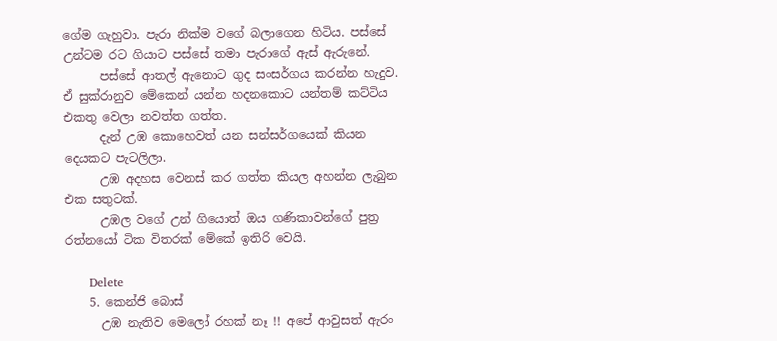ගේම ගැහුවා. පැරා නික්ම වගේ බලාගෙන හිටිය. පස්සේ උන්ටම රට ගියාට පස්සේ තමා පැරාගේ ඇස් ඇරුනේ.
      පස්සේ ආතල් ඇනොට ගුද සංසර්ගය කරන්න හැදුව. ඒ සුක්රානුව මේකෙන් යන්න හදනකොට යන්තම් කට්ටිය එකතු වෙලා නවත්ත ගත්ත.
      දැන් උඹ කොහෙවත් යන සන්සර්ගයෙක් කියන දෙයකට පැටලිලා.
      උඹ අදහස වෙනස් කර ගත්ත කියල අහන්න ලැබුන එක සතුටක්.
      උඹල වගේ උන් ගියොත් ඔය ගණිකාවන්ගේ පුත්‍ර රත්නයෝ ටික විතරක් මේකේ ඉතිරි වෙයි.

      Delete
    5. කෙන්ජි බොස්
      උඹ නැතිව මෙලෝ රහක් නෑ !! අපේ ආවුසත් ඇරං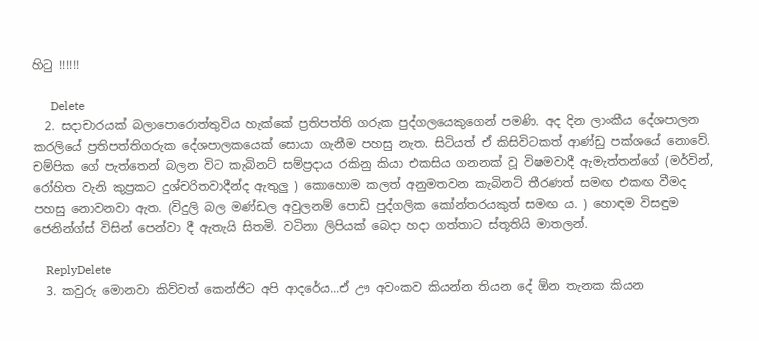හිටු !!!!!!

      Delete
  2. සදාචාරයක් බලාපොරොත්තුවිය හැක්කේ ප්‍රතිපත්ති ගරුක පුද්ගලයෙකුගෙන් පමණි. අද දින ලාංකීය දේශපාලන කරලියේ ප්‍රතිපත්තිගරුක දේශපාලකයෙක් සොයා ගැනීම පහසු නැත. සිටියත් ඒ කිසිවිටකත් ආණ්ඩු පක්ශයේ නොවේ. චම්පික ගේ පැත්තෙන් බලන විට කැබිනට් සම්ප්‍රදාය රකිනු කියා එකසිය ගනනක් වූ විෂමවාදී ඇමැත්තන්ගේ (මර්වින්, රෝහිත වැනි කුප්‍රකට දුශ්චරිතවාදීන්ද ඇතුලු ) කොහොම කලත් අනුමතවන කැබිනට් තීරණත් සමඟ එකඟ වීමද පහසු නොවනවා ඇත. (විදුලි බල මණ්ඩල අවුලනම් පොඩි පුද්ගලික කෝන්තරයකුත් සමඟ ය. ) හොඳම විසඳුම ජෙනින්ග්ස් විසින් පෙන්වා දී ඇතැයි සිතමි. වටිනා ලිපියක් බෙදා හදා ගත්තාට ස්තූතියි මාතලන්.

    ReplyDelete
  3. කවුරු මොනවා කිව්වත් කෙන්ජිට අපි ආදරේය...ඒ ඌ අවංකව කියන්න තියන දේ ඕන තැනක කියන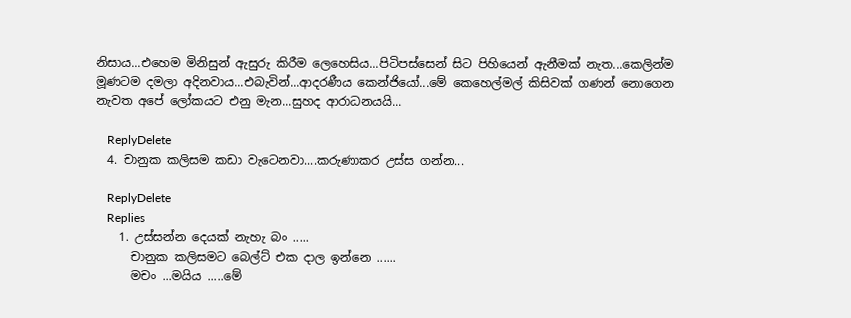නිසාය...එහෙම මිනිසුන් ඇසුරු කිරීම ලෙහෙසිය...පිටිපස්සෙන් සිට පිහියෙන් ඇනීමක් නැත...කෙලින්ම මූණටම දමලා අදිනවාය...එබැවින්...ආදරණීය කෙන්ජියෝ...මේ කෙහෙල්මල් කිසිවක් ගණන් නොගෙන නැවත අපේ ලෝකයට එනු මැන...සුහද ආරාධනයයි...

    ReplyDelete
  4. චානුක කලිසම කඩා වැටෙනවා....කරුණාකර උස්ස ගන්න...

    ReplyDelete
    Replies
    1. උස්සන්න දෙයක් නැහැ බං .....
      චානුක කලිසමට බෙල්ට් එක දාල ඉන්නෙ ......
      මචං ...මයිය .....මේ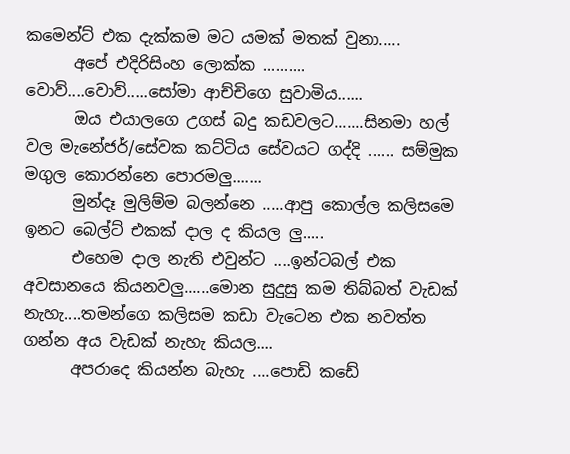කමෙන්ට් එක දැක්කම මට යමක් මතක් වුනා.....
      අපේ එදිරිසිංහ ලොක්ක .......... වොව්....වොව්.....සෝමා ආච්චිගෙ සුවාමිය......
      ඔය එයාලගෙ උගස් බදු කඩවලට.......සිනමා හල් වල මැනේජර්/සේවක කට්ටිය සේවයට ගද්දි ...... සම්මුක මගුල කොරන්නෙ පොරමලු.......
      මුන්දෑ මුලිම්ම බලන්නෙ .....ආපු කොල්ල කලිසමෙ ඉනට බෙල්ට් එකක් දාල ද කියල ලු.....
      එහෙම දාල නැති එවුන්ට ....ඉන්ටබල් එක අවසානයෙ කියනවලු......මොන සුදුසු කම තිබ්බත් වැඩක් නැහැ....තමන්ගෙ කලිසම කඩා වැටෙන එක නවත්ත ගන්න අය වැඩක් නැහැ කියල....
      අපරාදෙ කියන්න බැහැ ....පොඩි කඩේ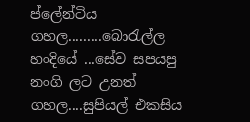ප්ලේන්ටිය ගහල.........බොරැල්ල හංදියේ ...සේව සපයපු නංගි ලට උනත් ගහල....සුපියල් එකසිය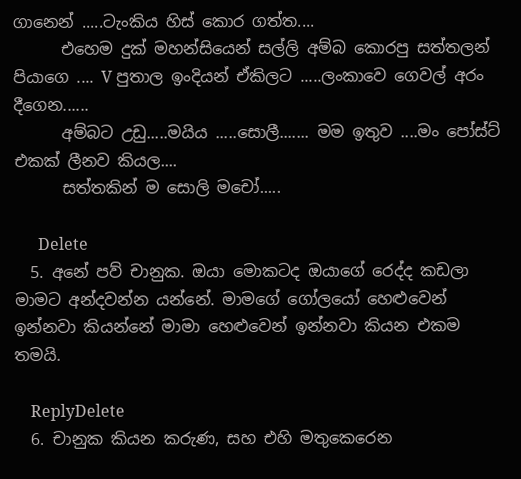ගානෙන් .....ටැංකිය හිස් කොර ගත්ත....
      එහෙම දුක් මහන්සියෙන් සල්ලි අම්බ කොරපු සත්තලන් පියාගෙ .... V පුතාල ඉංදියන් ඒකිලට .....ලංකාවෙ ගෙවල් අරං දීගෙන......
      අම්බට උඩු.....මයිය .....සොලී....... මම ඉතුව ....මං පෝස්ට් එකක් ලීනව කියල....
      සත්තකින් ම සොලි මචෝ.....

      Delete
  5. අනේ පව් චානුක. ඔයා මොකටද ඔයාගේ රෙද්ද කඩලා මාමට අන්දවන්න යන්නේ. මාමගේ ගෝලයෝ හෙළුවෙන් ඉන්නවා කියන්නේ මාමා හෙළුවෙන් ඉන්නවා කියන එකම තමයි.

    ReplyDelete
  6. චානුක කියන කරුණ, සහ එහි මතුකෙරෙන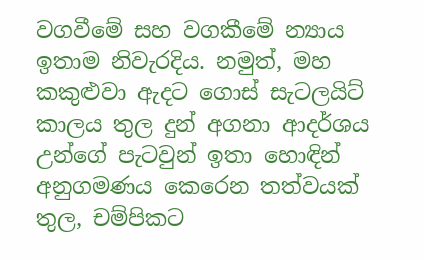වගවීමේ සහ වගකීමේ න්‍යාය ඉතාම නිවැරදිය. නමුත්, මහ කකුළුවා ඇදට ගොස් සැටලයිට් කාලය තුල දුන් අගනා ආදර්ශය උන්ගේ පැටවුන් ඉතා හොඳින් අනුගමණය කෙරෙන තත්වයක් තුල, චම්පිකට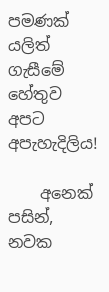පමණක් යලිත් ගැසීමේ හේතුව අපට අපැහැදිලිය!

    අනෙක් පසින්, නවක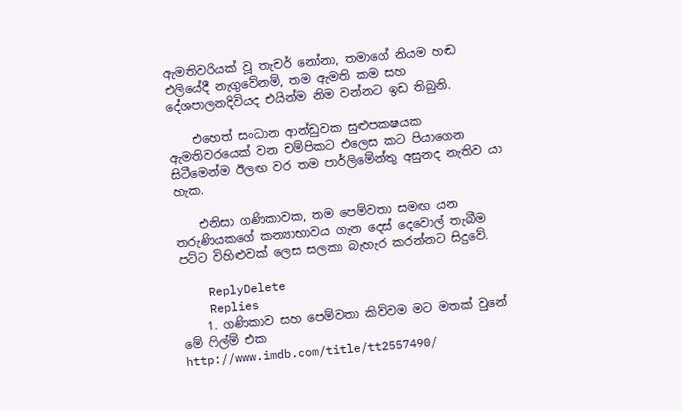ඇමතිවරියක් වූ තැචර් නෝනා, තමාගේ නියම හඬ එලියේදී නැගුවේනම්, තම ඇමති කම සහ දේශපාලනදිවියද එයින්ම නිම වන්නට ඉඩ තිබුනි.

    එහෙත් සංධාන ආන්ඩුවක සුළුපකෂයක ඇමතිවරයෙක් වන චම්පිකට එලෙස කට පියාගෙන සිටීමෙන්ම ඊලඟ වර තම පාර්ලිමේන්තු අසුනද නැතිව යා හැක.

    එනිසා ගණිකාවක, තම පෙම්වතා සමඟ යන තරුණියකගේ කන්‍යාභාවය ගැන දෙස් දෙවොල් තැබීම පට්ට විහිළුවක් ලෙස සලකා බැහැර කරන්නට සිදුවේ.

    ReplyDelete
    Replies
    1. ගණිකාව සහ පෙම්වතා කිව්වම මට මතක් වුනේ මේ ෆිල්ම් එක http://www.imdb.com/title/tt2557490/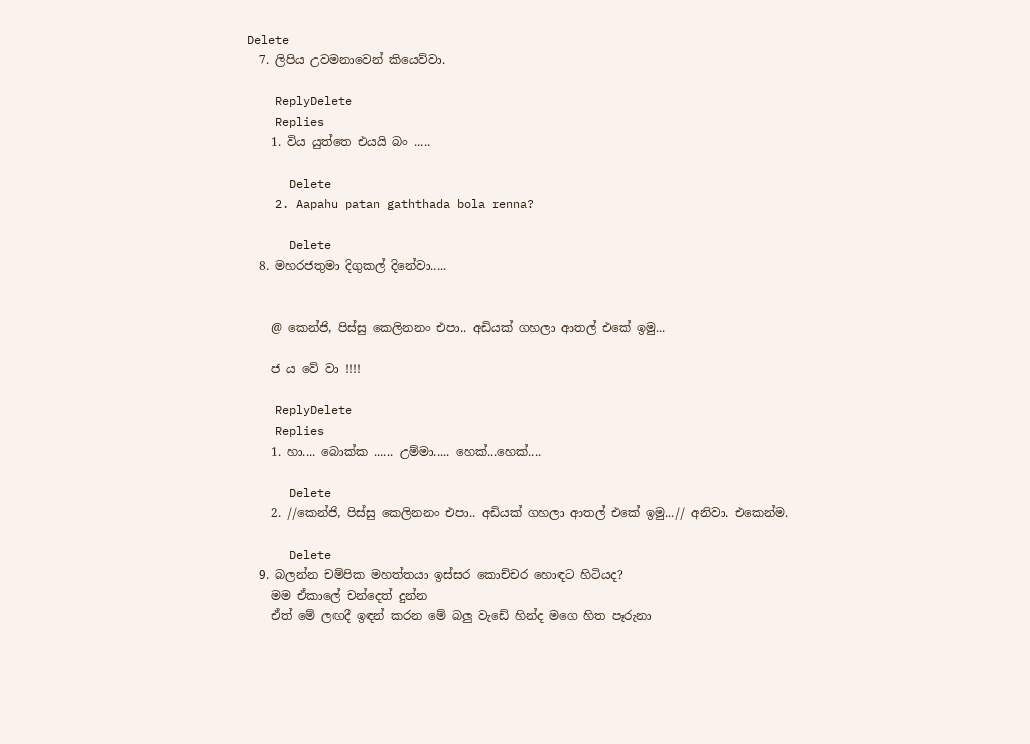Delete
  7. ලිපිය උවමනාවෙන් කියෙව්වා.

    ReplyDelete
    Replies
    1. විය යුත්තෙ එයයි බං .....

      Delete
    2. Aapahu patan gaththada bola renna?

      Delete
  8. මහරජතුමා දිගුකල් දිනේවා.....


    @ කෙන්ජි, පිස්සු කෙලිනනං එපා.. අඩියක් ගහලා ආතල් එකේ ඉමු...

    ජ ය වේ වා !!!!

    ReplyDelete
    Replies
    1. හා.... බොක්‌ක ...... උම්මා..... හෙක්...හෙක්....

      Delete
    2. //කෙන්ජි, පිස්සු කෙලිනනං එපා.. අඩියක් ගහලා ආතල් එකේ ඉමු...// අනිවා. එකෙන්ම.

      Delete
  9. බලන්න චම්පික මහත්තයා ඉස්සර කොච්චර හොඳට හිටියද?
    මම ඒකාලේ චන්දෙත් දුන්න
    ඒත් මේ ලඟදී ඉඳන් කරන මේ බලු වැඩේ හින්ද මගෙ හිත පෑරුනා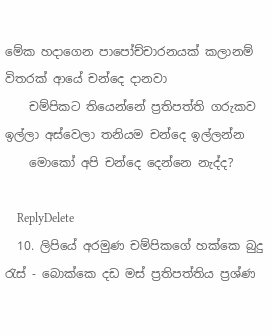මේක හදාගෙන පාපෝච්චාරනයක් කලානම් විතරක් ආයේ චන්දෙ දානවා
    චම්පිකට තියෙන්නේ ප්‍රතිපත්ති ගරුකව ඉල්ලා අස්වෙලා තනියම චන්දෙ ඉල්ලන්න
    මොකෝ අපි චන්දෙ දෙන්නෙ නැද්ද?

    ReplyDelete
  10. ලිපියේ අරමුණ චම්පිකගේ හක්කෙ බුදු රැස් - බොක්කෙ දඩ මස් ප්‍රතිපත්තිය ප්‍රශ්ණ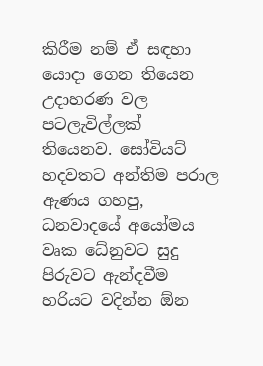කිරීම නම් ඒ සඳහා යොදා ගෙන තියෙන උදාහරණ වල පටලැවිල්ලක් තියෙනව. සෝවියට් හදවතට අන්තිම පරාල ඇණය ගහපු, ධනවාදයේ අයෝමය වෘක ධේනුවට සුදු පිරුවට ඇන්දවීම හරියට වදින්න ඕන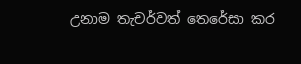උනාම තැචර්වත් තෙරේසා කර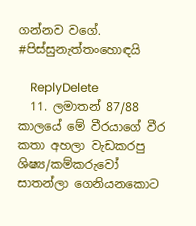ගන්නව වගේ. #පිස්සුනැත්තංහොඳයි

    ReplyDelete
  11. ලමාතන් 87/88 කාලයේ මේ වීරයාගේ වීර කතා අහලා වැඩකරපු ශිෂ්‍ය/කම්කරුවෝ සාතන්ලා ගෙනියනකොට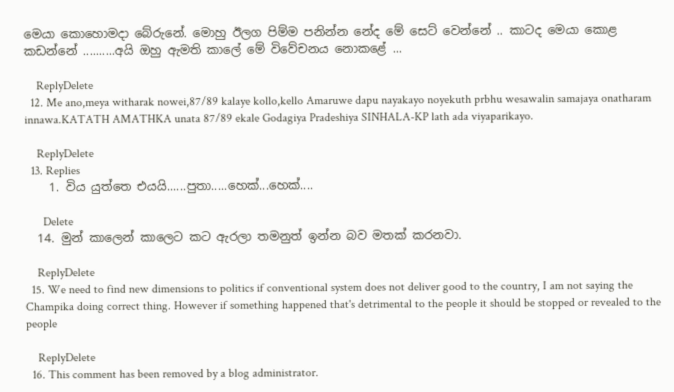මෙයා කොහොමදා බේරුනේ. මොහු ඊලග පිම්ම පනින්න නේද මේ සෙට් වෙන්නේ .. කාටද මෙයා කොළ කඩන්නේ ..........අයි ඔහු ඇමති කාලේ මේ විවේචනය නොකළේ ...

    ReplyDelete
  12. Me ano,meya witharak nowei,87/89 kalaye kollo,kello Amaruwe dapu nayakayo noyekuth prbhu wesawalin samajaya onatharam innawa.KATATH AMATHKA unata 87/89 ekale Godagiya Pradeshiya SINHALA-KP lath ada viyaparikayo.

    ReplyDelete
  13. Replies
    1. විය යුත්තෙ එයයි......පුතා.....හෙක්...හෙක්....

      Delete
  14. මුන් කාලෙන් කාලෙට කට ඇරලා තමනුත් ඉන්න බව මතක් කරනවා.

    ReplyDelete
  15. We need to find new dimensions to politics if conventional system does not deliver good to the country, I am not saying the Champika doing correct thing. However if something happened that's detrimental to the people it should be stopped or revealed to the people

    ReplyDelete
  16. This comment has been removed by a blog administrator.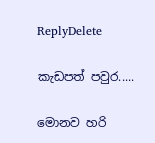ReplyDelete

කැඩපත් පවුර.....

මොනව හරි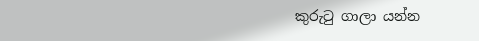කුරුටු ගාලා යන්න